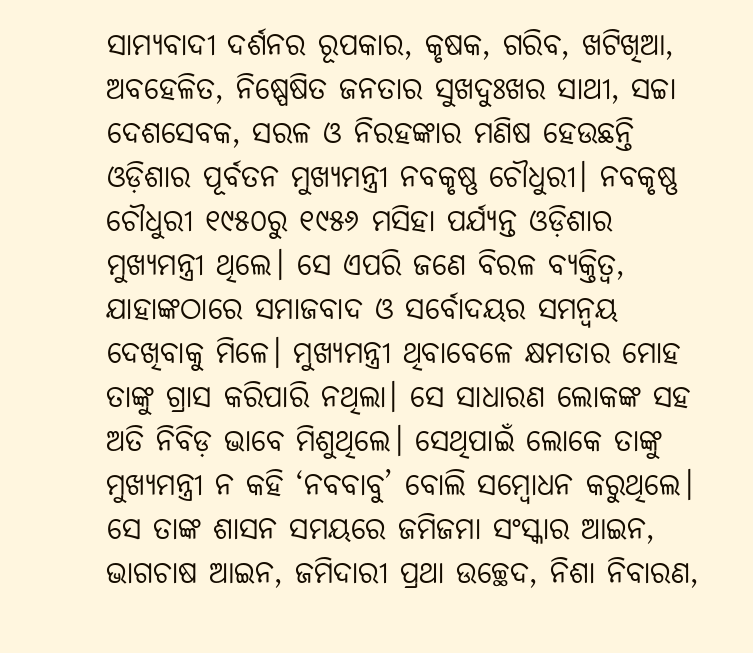ସାମ୍ୟବାଦୀ ଦର୍ଶନର ରୂପକାର, କୃଷକ, ଗରିବ, ଖଟିଖିଆ, ଅବହେଳିତ, ନିଷ୍ପେଷିତ ଜନତାର ସୁଖଦୁଃଖର ସାଥୀ, ସଚ୍ଚା ଦେଶସେବକ, ସରଳ ଓ ନିରହଙ୍କାର ମଣିଷ ହେଉଛନ୍ତି ଓଡ଼ିଶାର ପୂର୍ବତନ ମୁଖ୍ୟମନ୍ତ୍ରୀ ନବକୃଷ୍ଣ ଚୌଧୁରୀ। ନବକୃଷ୍ଣ ଚୌଧୁରୀ ୧୯୫୦ରୁ ୧୯୫୬ ମସିହା ପର୍ଯ୍ୟନ୍ତ ଓଡ଼ିଶାର ମୁଖ୍ୟମନ୍ତ୍ରୀ ଥିଲେ। ସେ ଏପରି ଜଣେ ବିରଳ ବ୍ୟକ୍ତିତ୍ବ, ଯାହାଙ୍କଠାରେ ସମାଜବାଦ ଓ ସର୍ବୋଦୟର ସମନ୍ବୟ ଦେଖିବାକୁ ମିଳେ। ମୁଖ୍ୟମନ୍ତ୍ରୀ ଥିବାବେଳେ କ୍ଷମତାର ମୋହ ତାଙ୍କୁ ଗ୍ରାସ କରିପାରି ନଥିଲା। ସେ ସାଧାରଣ ଲୋକଙ୍କ ସହ ଅତି ନିବିଡ଼ ଭାବେ ମିଶୁଥିଲେ। ସେଥିପାଇଁ ଲୋକେ ତାଙ୍କୁ ମୁଖ୍ୟମନ୍ତ୍ରୀ ନ କହି ‘ନବବାବୁ’ ବୋଲି ସମ୍ବୋଧନ କରୁଥିଲେ।
ସେ ତାଙ୍କ ଶାସନ ସମୟରେ ଜମିଜମା ସଂସ୍କାର ଆଇନ, ଭାଗଚାଷ ଆଇନ, ଜମିଦାରୀ ପ୍ରଥା ଉଚ୍ଛେଦ, ନିଶା ନିବାରଣ,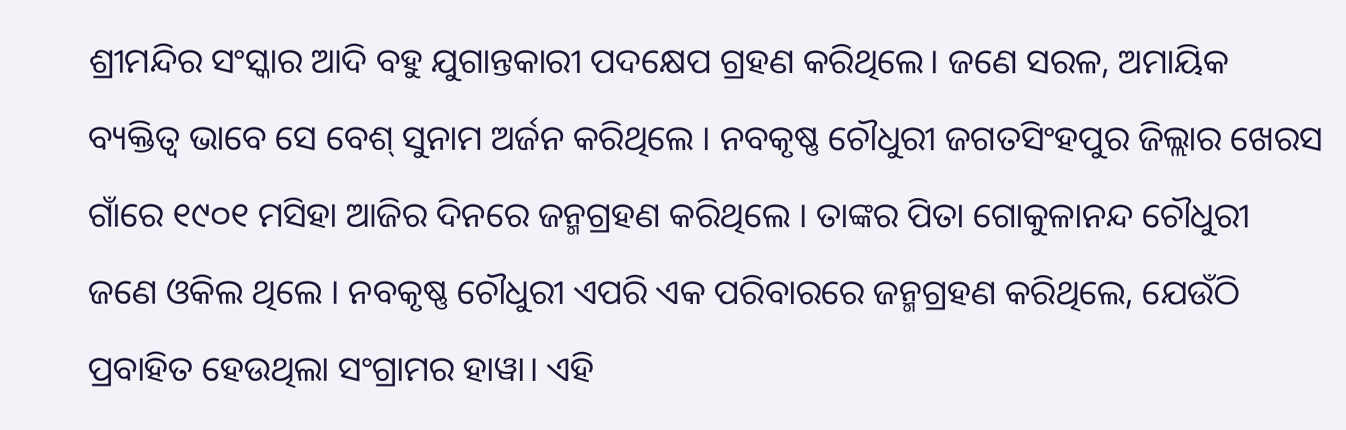ଶ୍ରୀମନ୍ଦିର ସଂସ୍କାର ଆଦି ବହୁ ଯୁଗାନ୍ତକାରୀ ପଦକ୍ଷେପ ଗ୍ରହଣ କରିଥିଲେ। ଜଣେ ସରଳ, ଅମାୟିକ ବ୍ୟକ୍ତିତ୍ୱ ଭାବେ ସେ ବେଶ୍ ସୁନାମ ଅର୍ଜନ କରିଥିଲେ । ନବକୃଷ୍ଣ ଚୌଧୁରୀ ଜଗତସିଂହପୁର ଜିଲ୍ଲାର ଖେରସ ଗାଁରେ ୧୯୦୧ ମସିହା ଆଜିର ଦିନରେ ଜନ୍ମଗ୍ରହଣ କରିଥିଲେ । ତାଙ୍କର ପିତା ଗୋକୁଳାନନ୍ଦ ଚୌଧୁରୀ ଜଣେ ଓକିଲ ଥିଲେ । ନବକୃଷ୍ଣ ଚୌଧୁରୀ ଏପରି ଏକ ପରିବାରରେ ଜନ୍ମଗ୍ରହଣ କରିଥିଲେ, ଯେଉଁଠି ପ୍ରବାହିତ ହେଉଥିଲା ସଂଗ୍ରାମର ହାୱା। ଏହି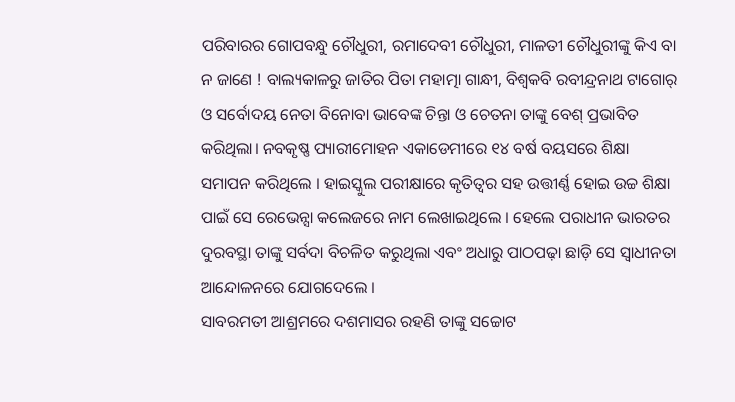ପରିବାରର ଗୋପବନ୍ଧୁ ଚୌଧୁରୀ, ରମାଦେବୀ ଚୌଧୁରୀ, ମାଳତୀ ଚୌଧୁରୀଙ୍କୁ କିଏ ବା ନ ଜାଣେ ! ବାଲ୍ୟକାଳରୁ ଜାତିର ପିତା ମହାତ୍ମା ଗାନ୍ଧୀ, ବିଶ୍ବକବି ରବୀନ୍ଦ୍ରନାଥ ଟାଗୋର୍ ଓ ସର୍ବୋଦୟ ନେତା ବିନୋବା ଭାବେଙ୍କ ଚିନ୍ତା ଓ ଚେତନା ତାଙ୍କୁ ବେଶ୍ ପ୍ରଭାବିତ କରିଥିଲା। ନବକୃଷ୍ଣ ପ୍ୟାରୀମୋହନ ଏକାଡେମୀରେ ୧୪ ବର୍ଷ ବୟସରେ ଶିକ୍ଷା ସମାପନ କରିଥିଲେ । ହାଇସ୍କୁଲ ପରୀକ୍ଷାରେ କୃତିତ୍ୱର ସହ ଉତ୍ତୀର୍ଣ୍ଣ ହୋଇ ଉଚ୍ଚ ଶିକ୍ଷା ପାଇଁ ସେ ରେଭେନ୍ସା କଲେଜରେ ନାମ ଲେଖାଇଥିଲେ । ହେଲେ ପରାଧୀନ ଭାରତର ଦୁରବସ୍ଥା ତାଙ୍କୁ ସର୍ବଦା ବିଚଳିତ କରୁଥିଲା ଏବଂ ଅଧାରୁ ପାଠପଢ଼ା ଛାଡ଼ି ସେ ସ୍ୱାଧୀନତା ଆନ୍ଦୋଳନରେ ଯୋଗଦେଲେ ।
ସାବରମତୀ ଆଶ୍ରମରେ ଦଶମାସର ରହଣି ତାଙ୍କୁ ସଚ୍ଚୋଟ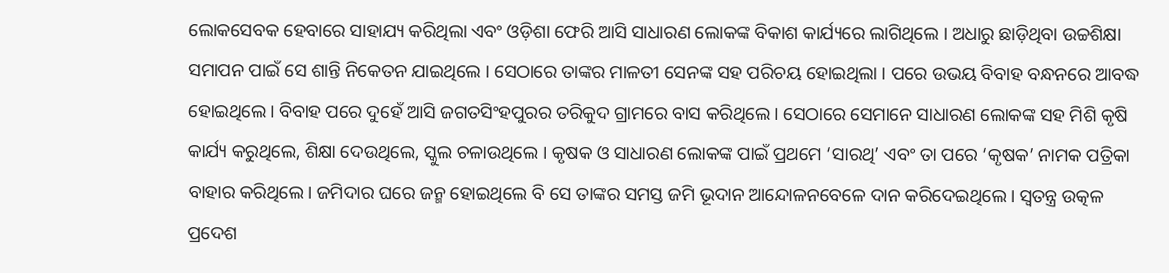ଲୋକସେବକ ହେବାରେ ସାହାଯ୍ୟ କରିଥିଲା ଏବଂ ଓଡ଼ିଶା ଫେରି ଆସି ସାଧାରଣ ଲୋକଙ୍କ ବିକାଶ କାର୍ଯ୍ୟରେ ଲାଗିଥିଲେ । ଅଧାରୁ ଛାଡ଼ିଥିବା ଉଚ୍ଚଶିକ୍ଷା ସମାପନ ପାଇଁ ସେ ଶାନ୍ତି ନିକେତନ ଯାଇଥିଲେ । ସେଠାରେ ତାଙ୍କର ମାଳତୀ ସେନଙ୍କ ସହ ପରିଚୟ ହୋଇଥିଲା । ପରେ ଉଭୟ ବିବାହ ବନ୍ଧନରେ ଆବଦ୍ଧ ହୋଇଥିଲେ। ବିବାହ ପରେ ଦୁହେଁ ଆସି ଜଗତସିଂହପୁରର ତରିକୁଦ ଗ୍ରାମରେ ବାସ କରିଥିଲେ । ସେଠାରେ ସେମାନେ ସାଧାରଣ ଲୋକଙ୍କ ସହ ମିଶି କୃଷି କାର୍ଯ୍ୟ କରୁଥିଲେ, ଶିକ୍ଷା ଦେଉଥିଲେ, ସ୍କୁଲ ଚଳାଉଥିଲେ । କୃଷକ ଓ ସାଧାରଣ ଲୋକଙ୍କ ପାଇଁ ପ୍ରଥମେ ‘ସାରଥି’ ଏବଂ ତା ପରେ ‘କୃଷକ’ ନାମକ ପତ୍ରିକା ବାହାର କରିଥିଲେ। ଜମିଦାର ଘରେ ଜନ୍ମ ହୋଇଥିଲେ ବି ସେ ତାଙ୍କର ସମସ୍ତ ଜମି ଭୂଦାନ ଆନ୍ଦୋଳନବେଳେ ଦାନ କରିଦେଇଥିଲେ। ସ୍ୱତନ୍ତ୍ର ଉତ୍କଳ ପ୍ରଦେଶ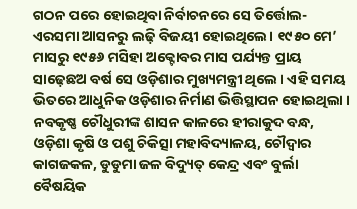ଗଠନ ପରେ ହୋଇଥିବା ନିର୍ବାଚନରେ ସେ ତିର୍ତ୍ତୋଲ-ଏରସମା ଆସନରୁ ଲଢ଼ି ବିଜୟୀ ହୋଇଥିଲେ। ୧୯୫୦ ମେ’ ମାସରୁ ୧୯୫୬ ମସିହା ଅକ୍ଟୋବର ମାସ ପର୍ଯ୍ୟନ୍ତ ପ୍ରାୟ ସାଢ଼େଛଅ ବର୍ଷ ସେ ଓଡ଼ିଶାର ମୁଖ୍ୟମନ୍ତ୍ରୀ ଥିଲେ । ଏହି ସମୟ ଭିତରେ ଆଧୁନିକ ଓଡ଼ିଶାର ନିର୍ମାଣ ଭିତ୍ତିସ୍ଥାପନ ହୋଇଥିଲା । ନବକୃଷ୍ଣ ଚୌଧୁରୀଙ୍କ ଶାସନ କାଳରେ ହୀରାକୁଦ ବନ୍ଧ, ଓଡ଼ିଶା କୃଷି ଓ ପଶୁ ଚିକିତ୍ସା ମହାବିଦ୍ୟାଳୟ, ଚୌଦ୍ବାର କାଗଜକଳ, ଡୁଡୁମା ଜଳ ବିଦ୍ୟୁତ୍ କେନ୍ଦ୍ର ଏବଂ ବୁର୍ଲା ବୈଷୟିକ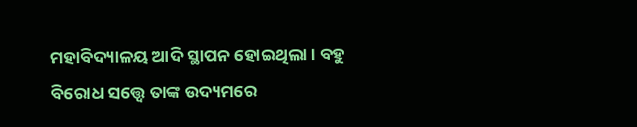ମହାବିଦ୍ୟାଳୟ ଆଦି ସ୍ଥାପନ ହୋଇଥିଲା । ବହୁ ବିରୋଧ ସତ୍ତ୍ୱେ ତାଙ୍କ ଉଦ୍ୟମରେ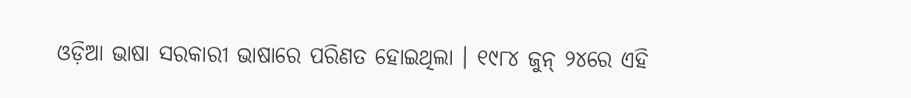ଓଡ଼ିଆ ଭାଷା ସରକାରୀ ଭାଷାରେ ପରିଣତ ହୋଇଥିଲା । ୧୯୮୪ ଜୁନ୍ ୨୪ରେ ଏହି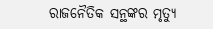ରାଜନୈତିକ ସନ୍ଥଙ୍କର ମୃତ୍ୟୁ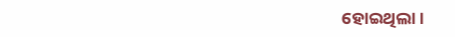ହୋଇଥିଲା।